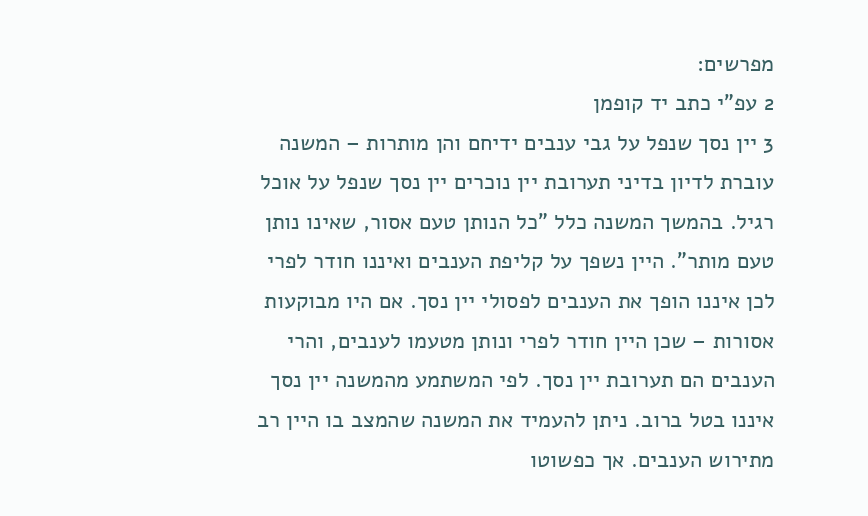מפרשים:
2 עפ”י כתב יד קופמן
3 יין נסך שנפל על גבי ענבים ידיחם והן מותרות – המשנה עוברת לדיון בדיני תערובת יין נוכרים יין נסך שנפל על אוכל רגיל. בהמשך המשנה כלל "כל הנותן טעם אסור, שאינו נותן טעם מותר". היין נשפך על קליפת הענבים ואיננו חודר לפרי לכן איננו הופך את הענבים לפסולי יין נסך. אם היו מבוקעות אסורות – שכן היין חודר לפרי ונותן מטעמו לענבים, והרי הענבים הם תערובת יין נסך. לפי המשתמע מהמשנה יין נסך איננו בטל ברוב. ניתן להעמיד את המשנה שהמצב בו היין רב מתירוש הענבים. אך כפשוטו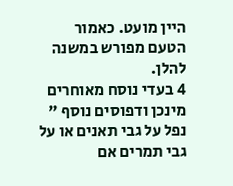היין מועט. כאמור הטעם מפורש במשנה להלן.
4 בעדי נוסח מאוחרים מינכן ודפוסים נוסף " נפל על גבי תאנים או על גבי תמרים אם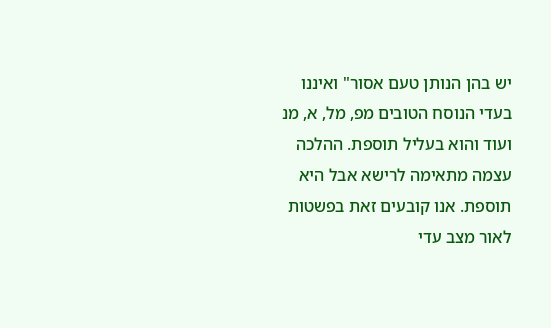יש בהן הנותן טעם אסור" ואיננו בעדי הנוסח הטובים מפ, מל, א, מנ ועוד והוא בעליל תוספת. ההלכה עצמה מתאימה לרישא אבל היא תוספת. אנו קובעים זאת בפשטות לאור מצב עדי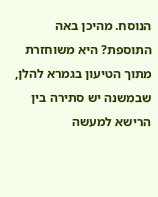הנוסח. מהיכן באה התוספת? היא משוחזרת מתוך הטיעון בגמרא להלן, שבמשנה יש סתירה בין הרישא למעשה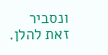ונסביר זאת להלן.